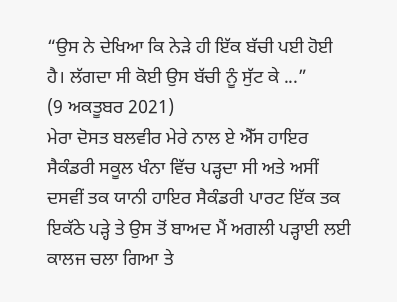“ਉਸ ਨੇ ਦੇਖਿਆ ਕਿ ਨੇੜੇ ਹੀ ਇੱਕ ਬੱਚੀ ਪਈ ਹੋਈ ਹੈ। ਲੱਗਦਾ ਸੀ ਕੋਈ ਉਸ ਬੱਚੀ ਨੂੰ ਸੁੱਟ ਕੇ ...”
(9 ਅਕਤੂਬਰ 2021)
ਮੇਰਾ ਦੋਸਤ ਬਲਵੀਰ ਮੇਰੇ ਨਾਲ ਏ ਐੱਸ ਹਾਇਰ ਸੈਕੰਡਰੀ ਸਕੂਲ ਖੰਨਾ ਵਿੱਚ ਪੜ੍ਹਦਾ ਸੀ ਅਤੇ ਅਸੀਂ ਦਸਵੀਂ ਤਕ ਯਾਨੀ ਹਾਇਰ ਸੈਕੰਡਰੀ ਪਾਰਟ ਇੱਕ ਤਕ ਇਕੱਠੇ ਪੜ੍ਹੇ ਤੇ ਉਸ ਤੋਂ ਬਾਅਦ ਮੈਂ ਅਗਲੀ ਪੜ੍ਹਾਈ ਲਈ ਕਾਲਜ ਚਲਾ ਗਿਆ ਤੇ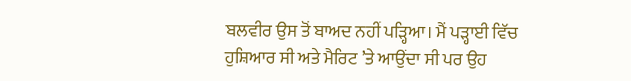ਬਲਵੀਰ ਉਸ ਤੋਂ ਬਾਅਦ ਨਹੀਂ ਪੜ੍ਹਿਆ। ਮੈਂ ਪੜ੍ਹਾਈ ਵਿੱਚ ਹੁਸ਼ਿਆਰ ਸੀ ਅਤੇ ਮੈਰਿਟ ’ਤੇ ਆਉਂਦਾ ਸੀ ਪਰ ਉਹ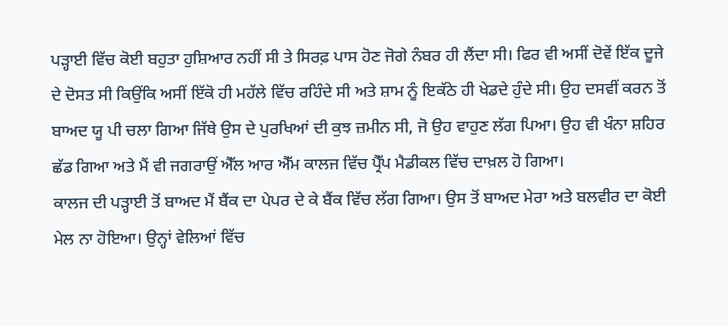ਪੜ੍ਹਾਈ ਵਿੱਚ ਕੋਈ ਬਹੁਤਾ ਹੁਸ਼ਿਆਰ ਨਹੀਂ ਸੀ ਤੇ ਸਿਰਫ਼ ਪਾਸ ਹੋਣ ਜੋਗੇ ਨੰਬਰ ਹੀ ਲੈਂਦਾ ਸੀ। ਫਿਰ ਵੀ ਅਸੀਂ ਦੋਵੇਂ ਇੱਕ ਦੂਜੇ ਦੇ ਦੋਸਤ ਸੀ ਕਿਉਂਕਿ ਅਸੀਂ ਇੱਕੋ ਹੀ ਮਹੱਲੇ ਵਿੱਚ ਰਹਿੰਦੇ ਸੀ ਅਤੇ ਸ਼ਾਮ ਨੂੰ ਇਕੱਠੇ ਹੀ ਖੇਡਦੇ ਹੁੰਦੇ ਸੀ। ਉਹ ਦਸਵੀਂ ਕਰਨ ਤੋਂ ਬਾਅਦ ਯੂ ਪੀ ਚਲਾ ਗਿਆ ਜਿੱਥੇ ਉਸ ਦੇ ਪੁਰਖਿਆਂ ਦੀ ਕੁਝ ਜ਼ਮੀਨ ਸੀ, ਜੋ ਉਹ ਵਾਹੁਣ ਲੱਗ ਪਿਆ। ਉਹ ਵੀ ਖੰਨਾ ਸ਼ਹਿਰ ਛੱਡ ਗਿਆ ਅਤੇ ਮੈਂ ਵੀ ਜਗਰਾਉਂ ਐੱਲ ਆਰ ਐੱਮ ਕਾਲਜ ਵਿੱਚ ਪ੍ਰੈੱਪ ਮੈਡੀਕਲ ਵਿੱਚ ਦਾਖ਼ਲ ਹੋ ਗਿਆ।
ਕਾਲਜ ਦੀ ਪੜ੍ਹਾਈ ਤੋਂ ਬਾਅਦ ਮੈਂ ਬੈਂਕ ਦਾ ਪੇਪਰ ਦੇ ਕੇ ਬੈਂਕ ਵਿੱਚ ਲੱਗ ਗਿਆ। ਉਸ ਤੋਂ ਬਾਅਦ ਮੇਰਾ ਅਤੇ ਬਲਵੀਰ ਦਾ ਕੋਈ ਮੇਲ ਨਾ ਹੋਇਆ। ਉਨ੍ਹਾਂ ਵੇਲਿਆਂ ਵਿੱਚ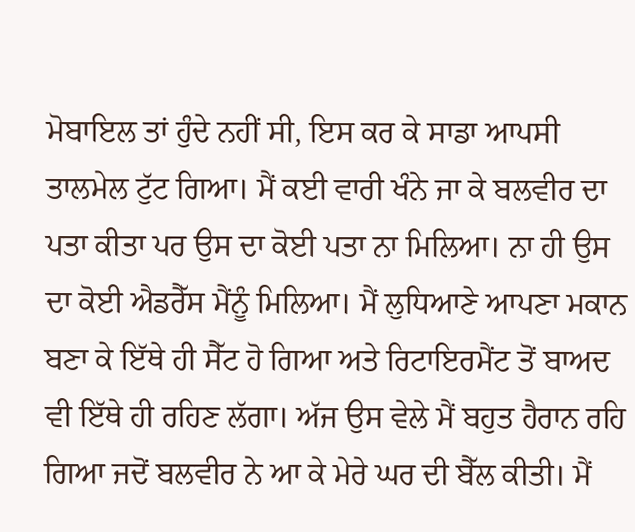ਮੋਬਾਇਲ ਤਾਂ ਹੁੰਦੇ ਨਹੀਂ ਸੀ, ਇਸ ਕਰ ਕੇ ਸਾਡਾ ਆਪਸੀ ਤਾਲਮੇਲ ਟੁੱਟ ਗਿਆ। ਮੈਂ ਕਈ ਵਾਰੀ ਖੰਨੇ ਜਾ ਕੇ ਬਲਵੀਰ ਦਾ ਪਤਾ ਕੀਤਾ ਪਰ ਉਸ ਦਾ ਕੋਈ ਪਤਾ ਨਾ ਮਿਲਿਆ। ਨਾ ਹੀ ਉਸ ਦਾ ਕੋਈ ਐਡਰੈੱਸ ਮੈਂਨੂੰ ਮਿਲਿਆ। ਮੈਂ ਲੁਧਿਆਣੇ ਆਪਣਾ ਮਕਾਨ ਬਣਾ ਕੇ ਇੱਥੇ ਹੀ ਸੈੱਟ ਹੋ ਗਿਆ ਅਤੇ ਰਿਟਾਇਰਮੈਂਟ ਤੋਂ ਬਾਅਦ ਵੀ ਇੱਥੇ ਹੀ ਰਹਿਣ ਲੱਗਾ। ਅੱਜ ਉਸ ਵੇਲੇ ਮੈਂ ਬਹੁਤ ਹੈਰਾਨ ਰਹਿ ਗਿਆ ਜਦੋਂ ਬਲਵੀਰ ਨੇ ਆ ਕੇ ਮੇਰੇ ਘਰ ਦੀ ਬੈੱਲ ਕੀਤੀ। ਮੈਂ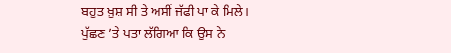ਬਹੁਤ ਖ਼ੁਸ਼ ਸੀ ਤੇ ਅਸੀਂ ਜੱਫੀ ਪਾ ਕੇ ਮਿਲੇ। ਪੁੱਛਣ ’ਤੇ ਪਤਾ ਲੱਗਿਆ ਕਿ ਉਸ ਨੇ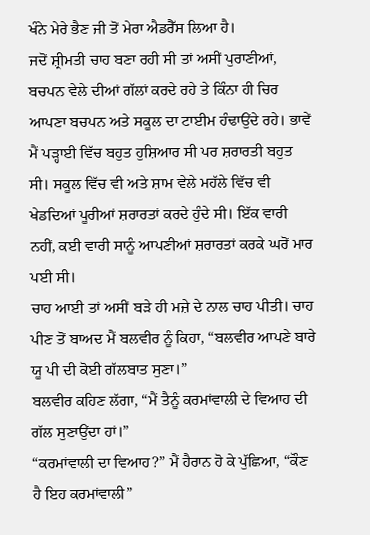ਖੰਨੇ ਮੇਰੇ ਭੈਣ ਜੀ ਤੋਂ ਮੇਰਾ ਐਡਰੈੱਸ ਲਿਆ ਹੈ।
ਜਦੋਂ ਸ਼੍ਰੀਮਤੀ ਚਾਹ ਬਣਾ ਰਹੀ ਸੀ ਤਾਂ ਅਸੀਂ ਪੁਰਾਣੀਆਂ, ਬਚਪਨ ਵੇਲੇ ਦੀਆਂ ਗੱਲਾਂ ਕਰਦੇ ਰਹੇ ਤੇ ਕਿੰਨਾ ਹੀ ਚਿਰ ਆਪਣਾ ਬਚਪਨ ਅਤੇ ਸਕੂਲ ਦਾ ਟਾਈਮ ਹੰਢਾਉਂਦੇ ਰਹੇ। ਭਾਵੇਂ ਮੈਂ ਪੜ੍ਹਾਈ ਵਿੱਚ ਬਹੁਤ ਹੁਸ਼ਿਆਰ ਸੀ ਪਰ ਸ਼ਰਾਰਤੀ ਬਹੁਤ ਸੀ। ਸਕੂਲ ਵਿੱਚ ਵੀ ਅਤੇ ਸ਼ਾਮ ਵੇਲੇ ਮਹੱਲੇ ਵਿੱਚ ਵੀ ਖੇਡਦਿਆਂ ਪੂਰੀਆਂ ਸ਼ਰਾਰਤਾਂ ਕਰਦੇ ਹੁੰਦੇ ਸੀ। ਇੱਕ ਵਾਰੀ ਨਹੀਂ, ਕਈ ਵਾਰੀ ਸਾਨੂੰ ਆਪਣੀਆਂ ਸ਼ਰਾਰਤਾਂ ਕਰਕੇ ਘਰੋਂ ਮਾਰ ਪਈ ਸੀ।
ਚਾਹ ਆਈ ਤਾਂ ਅਸੀਂ ਬੜੇ ਹੀ ਮਜ਼ੇ ਦੇ ਨਾਲ ਚਾਹ ਪੀਤੀ। ਚਾਹ ਪੀਣ ਤੋਂ ਬਾਅਦ ਮੈਂ ਬਲਵੀਰ ਨੂੰ ਕਿਹਾ, “ਬਲਵੀਰ ਆਪਣੇ ਬਾਰੇ ਯੂ ਪੀ ਦੀ ਕੋਈ ਗੱਲਬਾਤ ਸੁਣਾ।”
ਬਲਵੀਰ ਕਹਿਣ ਲੱਗਾ, “ਮੈਂ ਤੈਨੂੰ ਕਰਮਾਂਵਾਲੀ ਦੇ ਵਿਆਹ ਦੀ ਗੱਲ ਸੁਣਾਉਂਦਾ ਹਾਂ।”
“ਕਰਮਾਂਵਾਲੀ ਦਾ ਵਿਆਹ?” ਮੈਂ ਹੈਰਾਨ ਹੋ ਕੇ ਪੁੱਛਿਆ, “ਕੌਣ ਹੈ ਇਹ ਕਰਮਾਂਵਾਲੀ”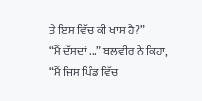ਤੇ ਇਸ ਵਿੱਚ ਕੀ ਖਾਸ ਹੈ?”
“ਮੈਂ ਦੱਸਦਾਂ ...” ਬਲਵੀਰ ਨੇ ਕਿਹਾ, “ਮੈਂ ਜਿਸ ਪਿੰਡ ਵਿੱਚ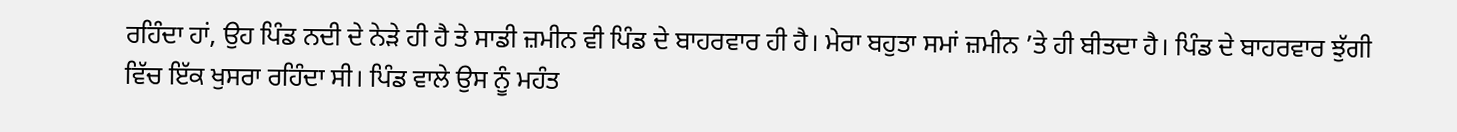ਰਹਿੰਦਾ ਹਾਂ, ਉਹ ਪਿੰਡ ਨਦੀ ਦੇ ਨੇੜੇ ਹੀ ਹੈ ਤੇ ਸਾਡੀ ਜ਼ਮੀਨ ਵੀ ਪਿੰਡ ਦੇ ਬਾਹਰਵਾਰ ਹੀ ਹੈ। ਮੇਰਾ ਬਹੁਤਾ ਸਮਾਂ ਜ਼ਮੀਨ ’ਤੇ ਹੀ ਬੀਤਦਾ ਹੈ। ਪਿੰਡ ਦੇ ਬਾਹਰਵਾਰ ਝੁੱਗੀ ਵਿੱਚ ਇੱਕ ਖੁਸਰਾ ਰਹਿੰਦਾ ਸੀ। ਪਿੰਡ ਵਾਲੇ ਉਸ ਨੂੰ ਮਹੰਤ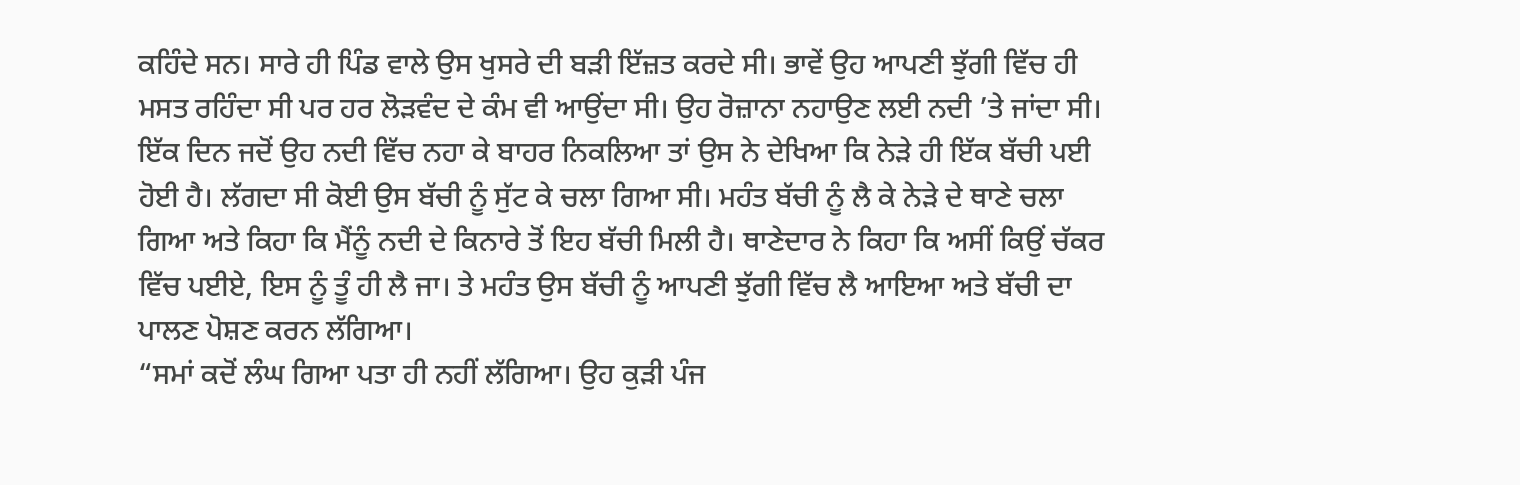ਕਹਿੰਦੇ ਸਨ। ਸਾਰੇ ਹੀ ਪਿੰਡ ਵਾਲੇ ਉਸ ਖੁਸਰੇ ਦੀ ਬੜੀ ਇੱਜ਼ਤ ਕਰਦੇ ਸੀ। ਭਾਵੇਂ ਉਹ ਆਪਣੀ ਝੁੱਗੀ ਵਿੱਚ ਹੀ ਮਸਤ ਰਹਿੰਦਾ ਸੀ ਪਰ ਹਰ ਲੋੜਵੰਦ ਦੇ ਕੰਮ ਵੀ ਆਉਂਦਾ ਸੀ। ਉਹ ਰੋਜ਼ਾਨਾ ਨਹਾਉਣ ਲਈ ਨਦੀ ’ਤੇ ਜਾਂਦਾ ਸੀ। ਇੱਕ ਦਿਨ ਜਦੋਂ ਉਹ ਨਦੀ ਵਿੱਚ ਨਹਾ ਕੇ ਬਾਹਰ ਨਿਕਲਿਆ ਤਾਂ ਉਸ ਨੇ ਦੇਖਿਆ ਕਿ ਨੇੜੇ ਹੀ ਇੱਕ ਬੱਚੀ ਪਈ ਹੋਈ ਹੈ। ਲੱਗਦਾ ਸੀ ਕੋਈ ਉਸ ਬੱਚੀ ਨੂੰ ਸੁੱਟ ਕੇ ਚਲਾ ਗਿਆ ਸੀ। ਮਹੰਤ ਬੱਚੀ ਨੂੰ ਲੈ ਕੇ ਨੇੜੇ ਦੇ ਥਾਣੇ ਚਲਾ ਗਿਆ ਅਤੇ ਕਿਹਾ ਕਿ ਮੈਂਨੂੰ ਨਦੀ ਦੇ ਕਿਨਾਰੇ ਤੋਂ ਇਹ ਬੱਚੀ ਮਿਲੀ ਹੈ। ਥਾਣੇਦਾਰ ਨੇ ਕਿਹਾ ਕਿ ਅਸੀਂ ਕਿਉਂ ਚੱਕਰ ਵਿੱਚ ਪਈਏ, ਇਸ ਨੂੰ ਤੂੰ ਹੀ ਲੈ ਜਾ। ਤੇ ਮਹੰਤ ਉਸ ਬੱਚੀ ਨੂੰ ਆਪਣੀ ਝੁੱਗੀ ਵਿੱਚ ਲੈ ਆਇਆ ਅਤੇ ਬੱਚੀ ਦਾ ਪਾਲਣ ਪੋਸ਼ਣ ਕਰਨ ਲੱਗਿਆ।
“ਸਮਾਂ ਕਦੋਂ ਲੰਘ ਗਿਆ ਪਤਾ ਹੀ ਨਹੀਂ ਲੱਗਿਆ। ਉਹ ਕੁੜੀ ਪੰਜ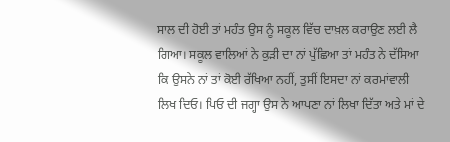ਸਾਲ ਦੀ ਹੋਈ ਤਾਂ ਮਹੰਤ ਉਸ ਨੂੰ ਸਕੂਲ ਵਿੱਚ ਦਾਖ਼ਲ ਕਰਾਉਣ ਲਈ ਲੈ ਗਿਆ। ਸਕੂਲ ਵਾਲਿਆਂ ਨੇ ਕੁੜੀ ਦਾ ਨਾਂ ਪੁੱਛਿਆ ਤਾਂ ਮਹੰਤ ਨੇ ਦੱਸਿਆ ਕਿ ਉਸਨੇ ਨਾਂ ਤਾਂ ਕੋਈ ਰੱਖਿਆ ਨਹੀਂ, ਤੁਸੀਂ ਇਸਦਾ ਨਾਂ ਕਰਮਾਂਵਾਲੀ ਲਿਖ ਦਿਓ। ਪਿਓ ਦੀ ਜਗ੍ਹਾ ਉਸ ਨੇ ਆਪਣਾ ਨਾਂ ਲਿਖਾ ਦਿੱਤਾ ਅਤੇ ਮਾਂ ਦੇ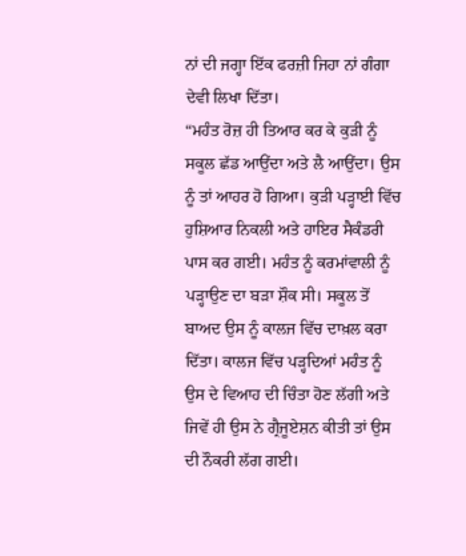ਨਾਂ ਦੀ ਜਗ੍ਹਾ ਇੱਕ ਫਰਜ਼ੀ ਜਿਹਾ ਨਾਂ ਗੰਗਾ ਦੇਵੀ ਲਿਖਾ ਦਿੱਤਾ।
“ਮਹੰਤ ਰੋਜ਼ ਹੀ ਤਿਆਰ ਕਰ ਕੇ ਕੁੜੀ ਨੂੰ ਸਕੂਲ ਛੱਡ ਆਉਂਦਾ ਅਤੇ ਲੈ ਆਉਂਦਾ। ਉਸ ਨੂੰ ਤਾਂ ਆਹਰ ਹੋ ਗਿਆ। ਕੁੜੀ ਪੜ੍ਹਾਈ ਵਿੱਚ ਹੁਸ਼ਿਆਰ ਨਿਕਲੀ ਅਤੇ ਹਾਇਰ ਸੈਕੰਡਰੀ ਪਾਸ ਕਰ ਗਈ। ਮਹੰਤ ਨੂੰ ਕਰਮਾਂਵਾਲੀ ਨੂੰ ਪੜ੍ਹਾਉਣ ਦਾ ਬੜਾ ਸ਼ੌਕ ਸੀ। ਸਕੂਲ ਤੋਂ ਬਾਅਦ ਉਸ ਨੂੰ ਕਾਲਜ ਵਿੱਚ ਦਾਖ਼ਲ ਕਰਾ ਦਿੱਤਾ। ਕਾਲਜ ਵਿੱਚ ਪੜ੍ਹਦਿਆਂ ਮਹੰਤ ਨੂੰ ਉਸ ਦੇ ਵਿਆਹ ਦੀ ਚਿੰਤਾ ਹੋਣ ਲੱਗੀ ਅਤੇ ਜਿਵੇਂ ਹੀ ਉਸ ਨੇ ਗ੍ਰੈਜੂਏਸ਼ਨ ਕੀਤੀ ਤਾਂ ਉਸ ਦੀ ਨੌਕਰੀ ਲੱਗ ਗਈ।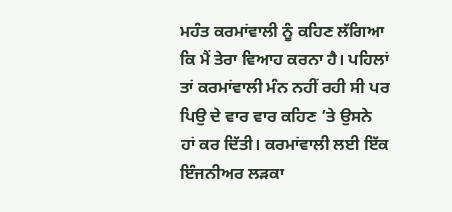ਮਹੰਤ ਕਰਮਾਂਵਾਲੀ ਨੂੰ ਕਹਿਣ ਲੱਗਿਆ ਕਿ ਮੈਂ ਤੇਰਾ ਵਿਆਹ ਕਰਨਾ ਹੈ। ਪਹਿਲਾਂ ਤਾਂ ਕਰਮਾਂਵਾਲੀ ਮੰਨ ਨਹੀਂ ਰਹੀ ਸੀ ਪਰ ਪਿਉ ਦੇ ਵਾਰ ਵਾਰ ਕਹਿਣ ’ਤੇ ਉਸਨੇ ਹਾਂ ਕਰ ਦਿੱਤੀ। ਕਰਮਾਂਵਾਲੀ ਲਈ ਇੱਕ ਇੰਜਨੀਅਰ ਲੜਕਾ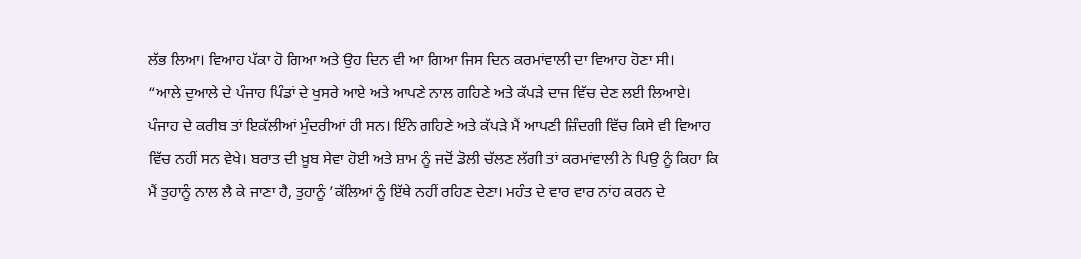ਲੱਭ ਲਿਆ। ਵਿਆਹ ਪੱਕਾ ਹੋ ਗਿਆ ਅਤੇ ਉਹ ਦਿਨ ਵੀ ਆ ਗਿਆ ਜਿਸ ਦਿਨ ਕਰਮਾਂਵਾਲੀ ਦਾ ਵਿਆਹ ਹੋਣਾ ਸੀ।
“ਆਲੇ ਦੁਆਲੇ ਦੇ ਪੰਜਾਹ ਪਿੰਡਾਂ ਦੇ ਖੁਸਰੇ ਆਏ ਅਤੇ ਆਪਣੇ ਨਾਲ ਗਹਿਣੇ ਅਤੇ ਕੱਪੜੇ ਦਾਜ ਵਿੱਚ ਦੇਣ ਲਈ ਲਿਆਏ। ਪੰਜਾਹ ਦੇ ਕਰੀਬ ਤਾਂ ਇਕੱਲੀਆਂ ਮੁੰਦਰੀਆਂ ਹੀ ਸਨ। ਇੰਨੇ ਗਹਿਣੇ ਅਤੇ ਕੱਪੜੇ ਮੈਂ ਆਪਣੀ ਜ਼ਿੰਦਗੀ ਵਿੱਚ ਕਿਸੇ ਵੀ ਵਿਆਹ ਵਿੱਚ ਨਹੀਂ ਸਨ ਵੇਖੇ। ਬਰਾਤ ਦੀ ਖ਼ੂਬ ਸੇਵਾ ਹੋਈ ਅਤੇ ਸ਼ਾਮ ਨੂੰ ਜਦੋਂ ਡੋਲੀ ਚੱਲਣ ਲੱਗੀ ਤਾਂ ਕਰਮਾਂਵਾਲੀ ਨੇ ਪਿਉ ਨੂੰ ਕਿਹਾ ਕਿ ਮੈਂ ਤੁਹਾਨੂੰ ਨਾਲ ਲੈ ਕੇ ਜਾਣਾ ਹੈ, ਤੁਹਾਨੂੰ ’ਕੱਲਿਆਂ ਨੂੰ ਇੱਥੇ ਨਹੀਂ ਰਹਿਣ ਦੇਣਾ। ਮਹੰਤ ਦੇ ਵਾਰ ਵਾਰ ਨਾਂਹ ਕਰਨ ਦੇ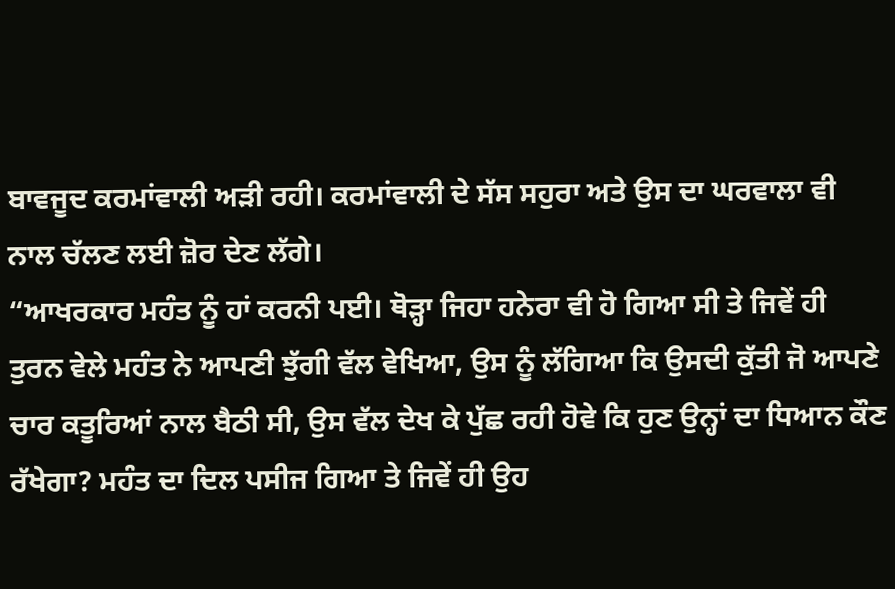ਬਾਵਜੂਦ ਕਰਮਾਂਵਾਲੀ ਅੜੀ ਰਹੀ। ਕਰਮਾਂਵਾਲੀ ਦੇ ਸੱਸ ਸਹੁਰਾ ਅਤੇ ਉਸ ਦਾ ਘਰਵਾਲਾ ਵੀ ਨਾਲ ਚੱਲਣ ਲਈ ਜ਼ੋਰ ਦੇਣ ਲੱਗੇ।
“ਆਖਰਕਾਰ ਮਹੰਤ ਨੂੰ ਹਾਂ ਕਰਨੀ ਪਈ। ਥੋੜ੍ਹਾ ਜਿਹਾ ਹਨੇਰਾ ਵੀ ਹੋ ਗਿਆ ਸੀ ਤੇ ਜਿਵੇਂ ਹੀ ਤੁਰਨ ਵੇਲੇ ਮਹੰਤ ਨੇ ਆਪਣੀ ਝੁੱਗੀ ਵੱਲ ਵੇਖਿਆ, ਉਸ ਨੂੰ ਲੱਗਿਆ ਕਿ ਉਸਦੀ ਕੁੱਤੀ ਜੋ ਆਪਣੇ ਚਾਰ ਕਤੂਰਿਆਂ ਨਾਲ ਬੈਠੀ ਸੀ, ਉਸ ਵੱਲ ਦੇਖ ਕੇ ਪੁੱਛ ਰਹੀ ਹੋਵੇ ਕਿ ਹੁਣ ਉਨ੍ਹਾਂ ਦਾ ਧਿਆਨ ਕੌਣ ਰੱਖੇਗਾ? ਮਹੰਤ ਦਾ ਦਿਲ ਪਸੀਜ ਗਿਆ ਤੇ ਜਿਵੇਂ ਹੀ ਉਹ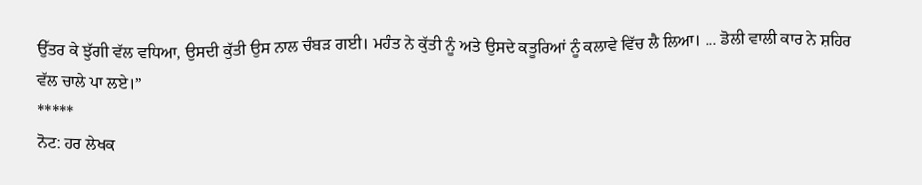ਉੱਤਰ ਕੇ ਝੁੱਗੀ ਵੱਲ ਵਧਿਆ, ਉਸਦੀ ਕੁੱਤੀ ਉਸ ਨਾਲ ਚੰਬੜ ਗਈ। ਮਹੰਤ ਨੇ ਕੁੱਤੀ ਨੂੰ ਅਤੇ ਉਸਦੇ ਕਤੂਰਿਆਂ ਨੂੰ ਕਲਾਵੇ ਵਿੱਚ ਲੈ ਲਿਆ। ... ਡੋਲੀ ਵਾਲੀ ਕਾਰ ਨੇ ਸ਼ਹਿਰ ਵੱਲ ਚਾਲੇ ਪਾ ਲਏ।”
*****
ਨੋਟ: ਹਰ ਲੇਖਕ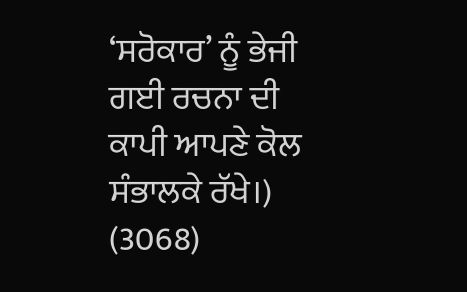‘ਸਰੋਕਾਰ’ ਨੂੰ ਭੇਜੀ ਗਈ ਰਚਨਾ ਦੀ ਕਾਪੀ ਆਪਣੇ ਕੋਲ ਸੰਭਾਲਕੇ ਰੱਖੇ।)
(3068)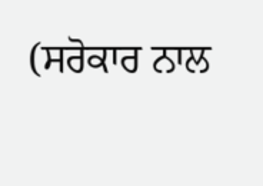(ਸਰੋਕਾਰ ਨਾਲ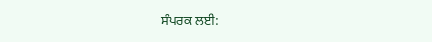ਸੰਪਰਕ ਲਈ: